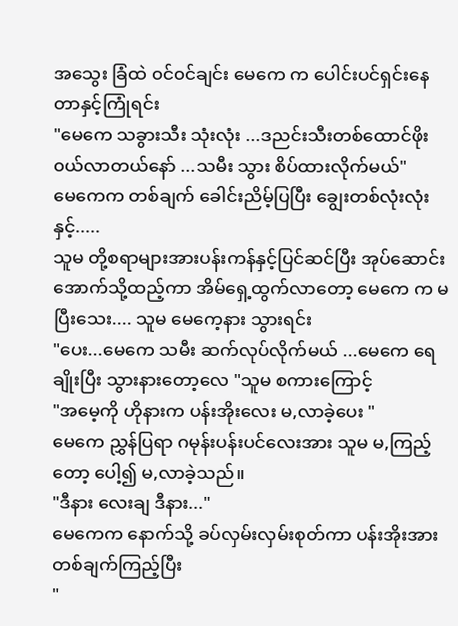အသွေး ခြံထဲ ၀င်၀င်ချင်း မေကေ က ပေါင်းပင်ရှင်းနေတာနှင့်ကြုံရင်း
"မေကေ သခွားသီး သုံးလုံး ...ဒညင်းသီးတစ်ထောင်ဖိုး၀ယ်လာတယ်နော် ...သမီး သွား စိပ်ထားလိုက်မယ်"
မေကေက တစ်ချက် ခေါင်းညိမ့်ပြပြီး ချွေးတစ်လုံးလုံး နှင့်.....
သူမ တို့စရာများအားပန်းကန်နှင့်ပြင်ဆင်ပြီး အုပ်ဆောင်းအောက်သို့ထည့်ကာ အိမ်ရှေ့ထွက်လာတော့ မေကေ က မပြီးသေး.... သူမ မေကေ့နား သွားရင်း
"ပေး...မေကေ သမီး ဆက်လုပ်လိုက်မယ် ...မေကေ ရေချိုးပြီး သွားနားတော့လေ "သူမ စကားကြောင့်
"အမေ့ကို ဟိုနားက ပန်းအိုးလေး မ,လာခဲ့ပေး "
မေကေ ညွှန်ပြရာ ဂမုန်းပန်းပင်လေးအား သူမ မ,ကြည့်တော့ ပေါ့၍ မ,လာခဲ့သည်။
"ဒီနား လေးချ ဒီနား..."
မေကေက နောက်သို့ ခပ်လှမ်းလှမ်းစုတ်ကာ ပန်းအိုးအားတစ်ချက်ကြည့်ပြီး
"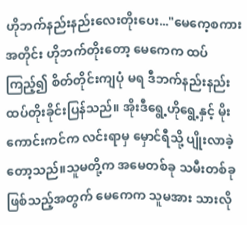ဟိုဘက်နည်းနည်းလေးတိုးပေး..."မေကေ့စကားအတိုင်း ဟိုဘက်တိုးတော့ မေကေက ထပ်ကြည့်၍ စိတ်တိုင်းကျပုံ မရ ဒီဘက်နည်းနည်း ထပ်တိုးခိုင်းပြန်သည်။ အိုးဒီရွေ့ဟိုရွေ့နှင့် မိုးကောင်းကင်က လင်းရာမှ မှောင်ရီသို့ ပျိုးလာခဲ့တော့သည်။သူမတို့က အမေတစ်ခု သမီးတစ်ခု ဖြစ်သည့်အတွက် မေကေက သူမအား သားလို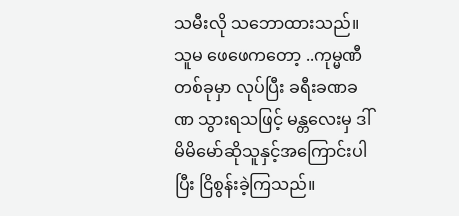သမီးလို သဘောထားသည်။သူမ ဖေဖေကတော့ ..ကုမ္မဏီ တစ်ခုမှာ လုပ်ပြီး ခရီးခဏခဏ သွားရသဖြင့် မန္တလေးမှ ဒါ် မိမိမော်ဆိုသူနှင့်အကြောင်းပါပြီး ငြိစွန်းခဲ့ကြသည်။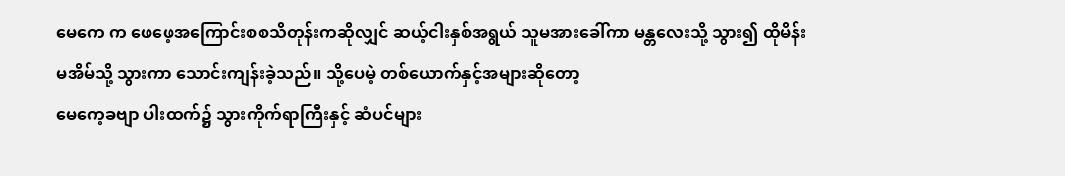မေကေ က ဖေဖေ့အကြောင်းစစသိတုန်းကဆိုလျှင် ဆယ့်ငါးနှစ်အရွယ် သူမအားခေါ်ကာ မန္တလေးသို့ သွား၍ ထိုမိန်းမအိမ်သို့ သွားကာ သောင်းကျန်းခဲ့သည်။ သို့ပေမဲ့ တစ်ယောက်နှင့်အများဆိုတော့
မေကေ့ခဗျာ ပါးထက်၌ သွားကိုက်ရာကြီးနှင့် ဆံပင်များ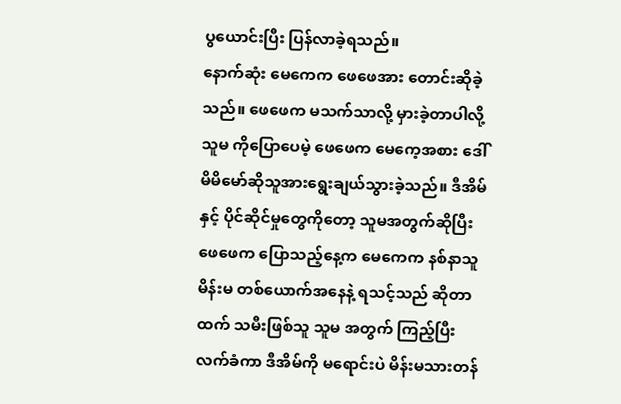ပွယောင်းပြီး ပြန်လာခဲ့ရသည်။
နောက်ဆုံး မေကေက ဖေဖေအား တောင်းဆိုခဲ့သည်။ ဖေဖေက မသက်သာလို့ မှားခဲ့တာပါလို့ သူမ ကိုပြောပေမဲ့ ဖေဖေက မေကေ့အစား ဒေါ်မိမိမော်ဆိုသူအားရွေးချယ်သွားခဲ့သည်။ ဒီအိမ်နှင့် ပိုင်ဆိုင်မှုတွေကိုတော့ သူမအတွက်ဆိုပြီး ဖေဖေက ပြောသည့်နေ့က မေကေက နစ်နာသူ မိန်းမ တစ်ယောက်အနေနဲ့ ရသင့်သည် ဆိုတာထက် သမီးဖြစ်သူ သူမ အတွက် ကြည့်ပြီး လက်ခံကာ ဒီအိမ်ကို မရောင်းပဲ မိန်းမသားတန်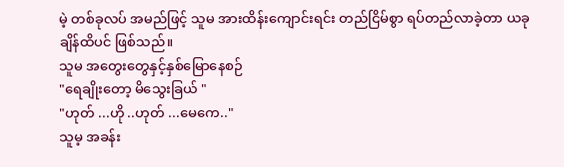မဲ့ တစ်ခုလပ် အမည်ဖြင့် သူမ အားထိန်းကျောင်းရင်း တည်ငြိမ်စွာ ရပ်တည်လာခဲ့တာ ယခု ချိန်ထိပင် ဖြစ်သည်။
သူမ အတွေးတွေနှင့်နှစ်မြောနေစဉ်
"ရေချိုးတော့ မိသွေးခြယ် "
"ဟုတ် ...ဟို ..ဟုတ် ...မေကေ.."
သူမ့ အခန်း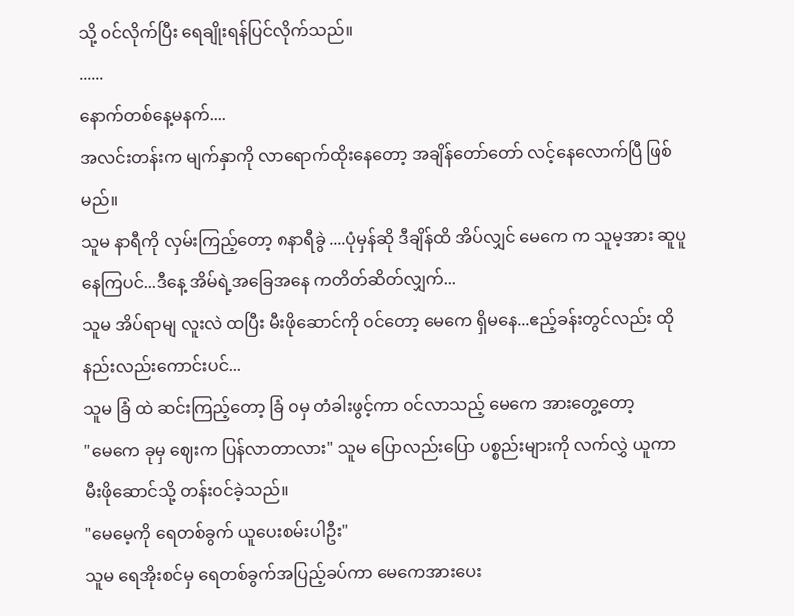သို့ ၀င်လိုက်ပြီး ရေချိုးရန်ပြင်လိုက်သည်။
......
နောက်တစ်နေ့မနက်....
အလင်းတန်းက မျက်နှာကို လာရောက်ထိုးနေတော့ အချိန်တော်တော် လင့်နေလောက်ပြီ ဖြစ်မည်။
သူမ နာရီကို လှမ်းကြည့်တော့ ၈နာရီခွဲ ....ပုံမှန်ဆို ဒီချိန်ထိ အိပ်လျှင် မေကေ က သူမ့အား ဆူပူနေကြပင်...ဒီနေ့ အိမ်ရဲ့အခြေအနေ ကတိတ်ဆိတ်လျှက်...
သူမ အိပ်ရာမျ လူးလဲ ထပြီး မီးဖိုဆောင်ကို ၀င်တော့ မေကေ ရှိမနေ...ဧည့်ခန်းတွင်လည်း ထိုနည်းလည်းကောင်းပင်...
သူမ ခြံ ထဲ ဆင်းကြည့်တော့ ခြံ ၀မှ တံခါးဖွင့်ကာ ၀င်လာသည့် မေကေ အားတွေ့တော့
"မေကေ ခုမှ ဈေးက ပြန်လာတာလား" သူမ ပြောလည်းပြော ပစ္စည်းများကို လက်လွှဲ ယူကာ
မီးဖိုဆောင်သို့ တန်း၀င်ခဲ့သည်။
"မေမေ့ကို ရေတစ်ခွက် ယူပေးစမ်းပါဦး"
သူမ ရေအိုးစင်မှ ရေတစ်ခွက်အပြည့်ခပ်ကာ မေကေအားပေး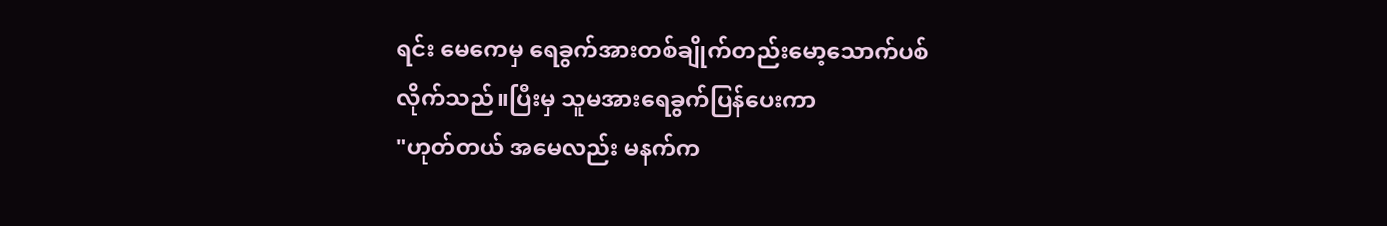ရင်း မေကေမှ ရေခွက်အားတစ်ချိုက်တည်းမော့သောက်ပစ်လိုက်သည်။ပြီးမှ သူမအားရေခွက်ပြန်ပေးကာ
"ဟုတ်တယ် အမေလည်း မနက်က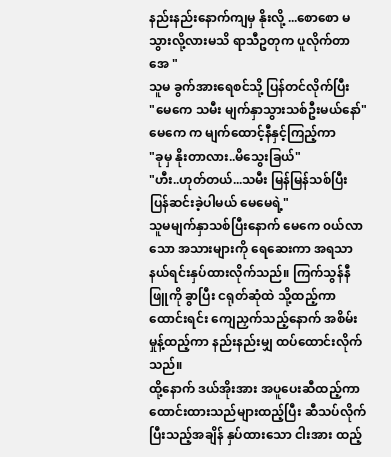နည်းနည်းနောက်ကျမှ နိုးလို့ ...စောစော မသွားလို့လားမသိ ရာသီဥတုက ပူလိုက်တာအေ "
သူမ ခွက်အားရေစင်သို့ ပြန်တင်လိုက်ပြီး
"မေကေ သမီး မျက်နှာသွားသစ်ဦးမယ်နော်"
မေကေ က မျက်ထောင့်နီနှင့်ကြည့်ကာ
"ခုမှ နိုးတာလား..မိသွေးခြယ်"
"ဟီး..ဟုတ်တယ်...သမီး မြန်မြန်သစ်ပြီး ပြန်ဆင်းခဲ့ပါမယ် မေမေရဲ့"
သူမမျက်နှာသစ်ပြီးနောက် မေကေ ၀ယ်လာသော အသားများကို ရေဆေးကာ အရသာနယ်ရင်းနှပ်ထားလိုက်သည်။ ကြက်သွန်နီ ဖြူကို ခွာပြီး ငရုတ်ဆုံထဲ သို့ထည့်ကာထောင်းရင်း ကျေညှက်သည့်နောက် အစိမ်းမှုန့်ထည့်ကာ နည်းနည်းမျှ ထပ်ထောင်းလိုက်သည်။
ထို့နောက် ဒယ်အိုးအား အပူပေးဆီထည့်ကာ ထောင်းထားသည်များထည့်ပြီး ဆီသပ်လိုက်ပြီးသည့်အချိန် နှပ်ထားသော ငါးအား ထည့်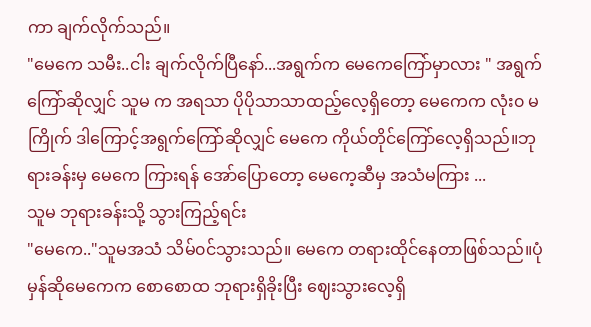ကာ ချက်လိုက်သည်။
"မေကေ သမီး..ငါး ချက်လိုက်ပြီနော်...အရွက်က မေကေကြော်မှာလား " အရွက်ကြော်ဆိုလျှင် သူမ က အရသာ ပိုပိုသာသာထည့်လေ့ရှိတော့ မေကေက လုံး၀ မကြိုက် ဒါကြောင့်အရွက်ကြော်ဆိုလျှင် မေကေ ကိုယ်တိုင်ကြော်လေ့ရှိသည်။ဘုရားခန်းမှ မေကေ ကြားရန် အော်ပြောတော့ မေကေ့ဆီမှ အသံမကြား ...
သူမ ဘုရားခန်းသို့ သွားကြည့်ရင်း
"မေကေ.."သူမအသံ သိမ်၀င်သွားသည်။ မေကေ တရားထိုင်နေတာဖြစ်သည်။ပုံမှန်ဆိုမေကေက စောစောထ ဘုရားရှိခိုးပြီး ဈေးသွားလေ့ရှိ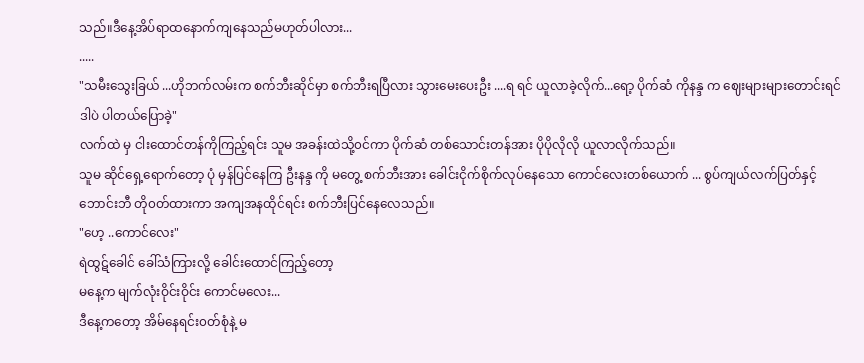သည်။ဒီနေ့အိပ်ရာထနောက်ကျနေသည်မဟုတ်ပါလား...
.....
"သမီးသွေးခြယ် ...ဟိုဘက်လမ်းက စက်ဘီးဆိုင်မှာ စက်ဘီးရပြီလား သွားမေးပေးဦး ....ရ ရင် ယူလာခဲ့လိုက်...ရော့ ပိုက်ဆံ ကိုနန္ဒ က ဈေးများများတောင်းရင် ဒါပဲ ပါတယ်ပြောခဲ့"
လက်ထဲ မှ ငါးထောင်တန်ကိုကြည့်ရင်း သူမ အခန်းထဲသို့၀င်ကာ ပိုက်ဆံ တစ်သောင်းတန်အား ပိုပိုလိုလို ယူလာလိုက်သည်။
သူမ ဆိုင်ရှေ့ရောက်တော့ ပုံ မှန်ပြင်နေကြ ဦးနန္ဒ ကို မတွေ့ စက်ဘီးအား ခေါင်းငိုက်စိုက်လုပ်နေသော ကောင်လေးတစ်ယောက် ... စွပ်ကျယ်လက်ပြတ်နှင့် ဘောင်းဘီ တို၀တ်ထားကာ အကျအနထိုင်ရင်း စက်ဘီးပြင်နေလေသည်။
"ဟေ့ ..ကောင်လေး"
ရဲထွဋ်ခေါင် ခေါ်သံကြားလို့ ခေါင်းထောင်ကြည့်တော့
မနေ့က မျက်လုံးဝိုင်းဝိုင်း ကောင်မလေး...
ဒီနေ့ကတော့ အိမ်နေရင်း၀တ်စုံနဲ့ မ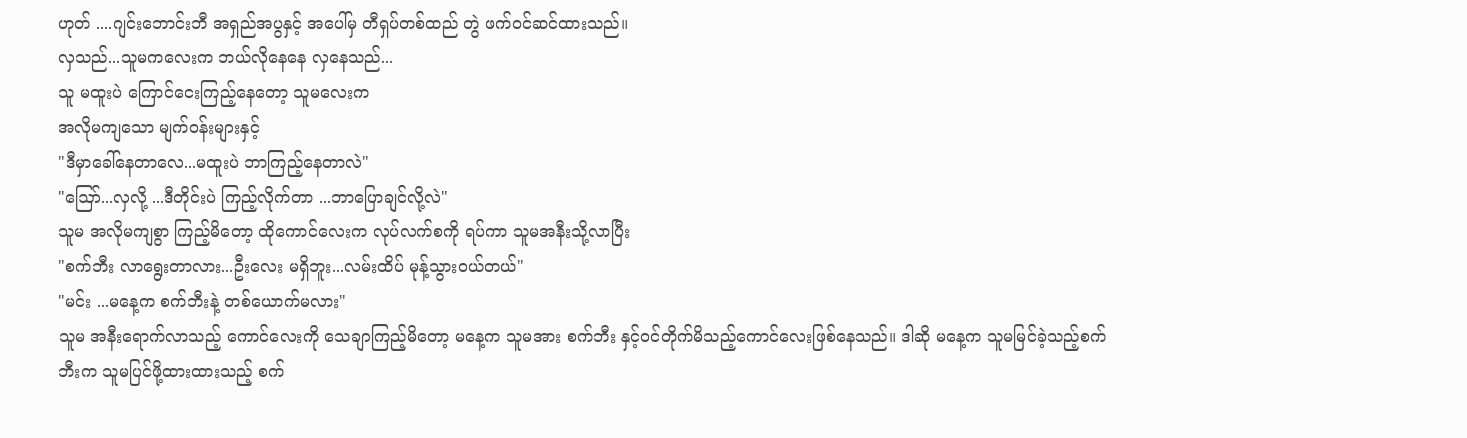ဟုတ် ....ဂျင်းဘောင်းဘီ အရှည်အပွနှင့် အပေါ်မှ တီရှပ်တစ်ထည် တွဲ ဖက်၀င်ဆင်ထားသည်။
လှသည်...သူမကလေးက ဘယ်လိုနေနေ လှနေသည်...
သူ မထူးပဲ ကြောင်ငေးကြည့်နေတော့ သူမလေးက
အလိုမကျသော မျက်၀န်းများနှင့်
"ဒီမှာခေါ်နေတာလေ...မထူးပဲ ဘာကြည့်နေတာလဲ"
"ဪ...လှလို့ ...ဒီတိုင်းပဲ ကြည့်လိုက်တာ ...ဘာပြောချင်လို့လဲ"
သူမ အလိုမကျစွာ ကြည့်မိတော့ ထိုကောင်လေးက လုပ်လက်စကို ရပ်ကာ သူမအနီးသို့လာပြီး
"စက်ဘီး လာရွေးတာလား...ဦးလေး မရှိဘူး...လမ်းထိပ် မုန့်သွား၀ယ်တယ်"
"မင်း ...မနေ့က စက်ဘီးနဲ့ တစ်ယောက်မလား"
သူမ အနီးရောက်လာသည့် ကောင်လေးကို သေချာကြည့်မိတော့ မနေ့က သူမအား စက်ဘီး နှင့်၀င်တိုက်မိသည့်ကောင်လေးဖြစ်နေသည်။ ဒါဆို မနေ့က သူမမြင်ခဲ့သည့်စက်ဘီးက သူမပြင်ဖို့ထားထားသည့် စက်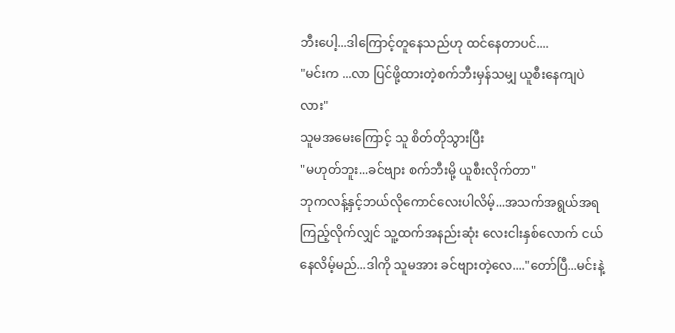ဘီးပေါ့...ဒါကြောင့်တူနေသည်ဟု ထင်နေတာပင်....
"မင်းက ...လာ ပြင်ဖို့ထားတဲ့စက်ဘီးမှန်သမျှ ယူစီးနေကျပဲလား"
သူမအမေးကြောင့် သူ စိတ်တိုသွားပြီး
"မဟုတ်ဘူး...ခင်ဗျား စက်ဘီးမို့ ယူစီးလိုက်တာ"
ဘုကလန့်နှင့်ဘယ်လိုကောင်လေးပါလိမ့်...အသက်အရွယ်အရ ကြည့်လိုက်လျှင် သူ့ထက်အနည်းဆုံး လေးငါးနှစ်လောက် ငယ်နေလိမ့်မည်...ဒါကို သူမအား ခင်ဗျားတဲ့လေ...."တော်ပြီ...မင်းနဲ့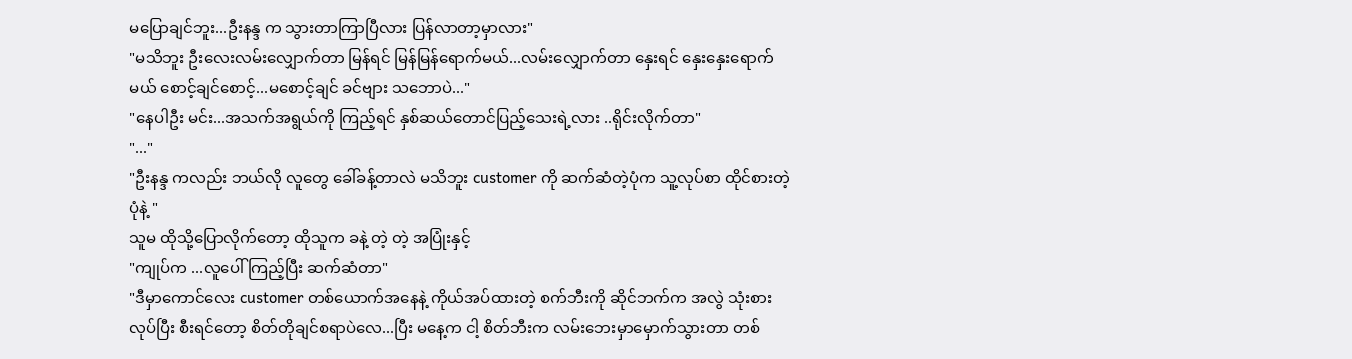မပြောချင်ဘူး...ဦးနန္ဒ က သွားတာကြာပြီလား ပြန်လာတာ့မှာလား"
"မသိဘူး ဦးလေးလမ်းလျှောက်တာ မြန်ရင် မြန်မြန်ရောက်မယ်...လမ်းလျှောက်တာ နှေးရင် နှေးနှေးရောက်မယ် စောင့်ချင်စောင့်...မစောင့်ချင် ခင်ဗျား သဘောပဲ..."
"နေပါဦး မင်း...အသက်အရွယ်ကို ကြည့်ရင် နှစ်ဆယ်တောင်ပြည့်သေးရဲ့လား ..ရိုင်းလိုက်တာ"
"..."
"ဦးနန္ဒ ကလည်း ဘယ်လို လူတွေ ခေါ်ခန့်တာလဲ မသိဘူး customer ကို ဆက်ဆံတဲ့ပုံက သူ့လုပ်စာ ထိုင်စားတဲ့ပုံနဲ့ "
သူမ ထိုသို့ပြောလိုက်တော့ ထိုသူက ခနဲ့ တဲ့ တဲ့ အပြုံးနှင့်
"ကျုပ်က ...လူပေါ် ကြည့်ပြီး ဆက်ဆံတာ"
"ဒီမှာကောင်လေး customer တစ်ယောက်အနေနဲ့ ကိုယ်အပ်ထားတဲ့ စက်ဘီးကို ဆိုင်ဘက်က အလွဲ သုံးစား လုပ်ပြီး စီးရင်တော့ စိတ်တိုချင်စရာပဲလေ...ပြီး မနေ့က ငါ့ စိတ်ဘီးက လမ်းဘေးမှာမှောက်သွားတာ တစ်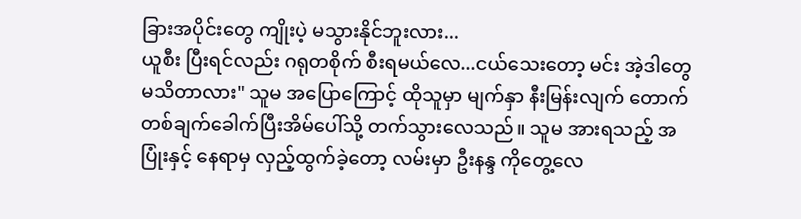ခြားအပိုင်းတွေ ကျိုးပဲ့ မသွားနိုင်ဘူးလား...
ယူစီး ပြီးရင်လည်း ဂရုတစိုက် စီးရမယ်လေ...ငယ်သေးတော့ မင်း အဲ့ဒါတွေ မသိတာလား" သူမ အပြောကြောင့် ထိုသူမှာ မျက်နှာ နီးမြန်းလျက် တောက်တစ်ချက်ခေါက်ပြီးအိမ်ပေါ်သို့ တက်သွားလေသည်။ သူမ အားရသည့် အပြုံးနှင့် နေရာမှ လှည့်ထွက်ခဲ့တော့ လမ်းမှာ ဦးနန္ဒ ကိုတွေ့လေ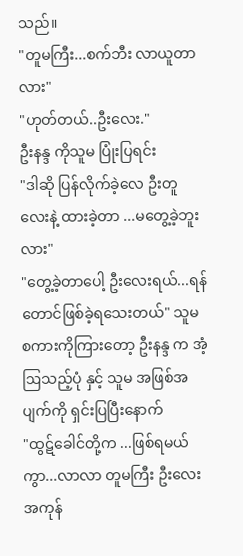သည်။
"တူမကြီး...စက်ဘီး လာယူတာလား"
"ဟုတ်တယ်..ဦးလေး."
ဦးနန္ဒ ကိုသူမ ပြုံးပြရင်း
"ဒါဆို ပြန်လိုက်ခဲ့လေ ဦးတူ လေးနဲ့ ထားခဲ့တာ ...မတွေ့ခဲ့ဘူးလား"
"တွေ့ခဲ့တာပေါ့ ဦးလေးရယ်...ရန်တောင်ဖြစ်ခဲ့ရသေးတယ်" သူမ စကားကိုကြားတော့ ဦးနန္ဒ က အံ့ ဩသည့်ပုံ နှင့် သူမ အဖြစ်အပျက်ကို ရှင်းပြပြီးနောက်
"ထွဋ်ခေါင်တို့က ...ဖြစ်ရမယ်ကွာ...လာလာ တူမကြီး ဦးလေး အကုန်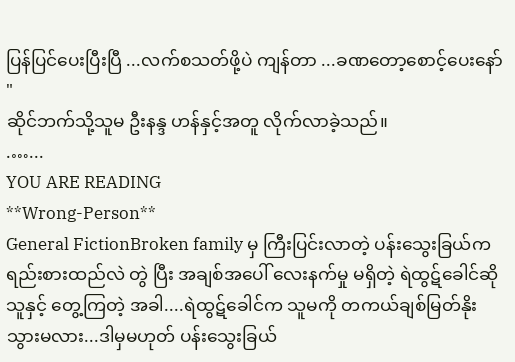ပြန်ပြင်ပေးပြီးပြီ ...လက်စသတ်ဖို့ပဲ ကျန်တာ ...ခဏတော့စောင့်ပေးနော် "
ဆိုင်ဘက်သို့သူမ ဦးနန္ဒ ဟန်နှင့်အတူ လိုက်လာခဲ့သည်။
.…...
YOU ARE READING
**Wrong-Person**
General FictionBroken family မှ ကြီးပြင်းလာတဲ့ ပန်းသွေးခြယ်က ရည်းစားထည်လဲ တွဲ ပြီး အချစ်အပေါ် လေးနက်မှု မရှိတဲ့ ရဲထွဋ်ခေါင်ဆိုသူနှင့် တွေ့ကြတဲ့ အခါ....ရဲထွဋ်ခေါင်က သူမကို တကယ်ချစ်မြတ်နိုးသွားမလား...ဒါမှမဟုတ် ပန်းသွေးခြယ်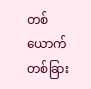တစ်ယောက် တစ်ခြား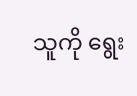သူကို ရွေး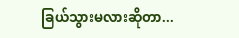ခြယ်သွားမလားဆိုတာ...